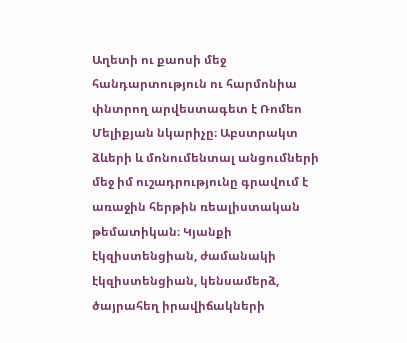Աղետի ու քաոսի մեջ հանդարտություն ու հարմոնիա փնտրող արվեստագետ է Ռոմեո Մելիքյան նկարիչը։ Աբստրակտ ձևերի և մոնումենտալ անցումների մեջ իմ ուշադրությունը գրավում է առաջին հերթին ռեալիստական թեմատիկան։ Կյանքի էկզիստենցիան, ժամանակի էկզիստենցիան, կենսամերձ, ծայրահեղ իրավիճակների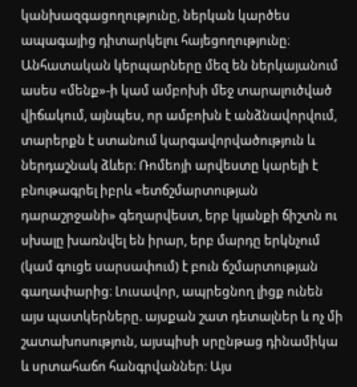կանխազգացողությունը, ներկան կարծես ապագայից դիտարկելու հայեցողությունը։ Անհատական կերպարները մեզ են ներկայանում ասես «մենք»-ի կամ ամբոխի մեջ տարալուծված վիճակում, այնպես, որ ամբոխն է անձնավորվում, տարերքն է ստանում կարգավորվածություն և ներդաշնակ ձևեր։ Ռոմեոյի արվեստը կարելի է բնութագրել իբրև «ետճշմարտության դարաշրջանի» գեղարվեստ, երբ կյանքի ճիշտն ու սխալը խառնվել են իրար, երբ մարդը երկնչում (կամ գուցե սարսափում) է բուն ճշմարտության գաղափարից։ Լուսավոր, ապրեցնող լիցք ունեն այս պատկերները. այսքան շատ դետալներ և ոչ մի շատախոսություն, այսպիսի սրընթաց դինամիկա և սրտահաճո հանգրվաններ։ Այս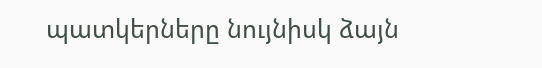պատկերները նույնիսկ ձայն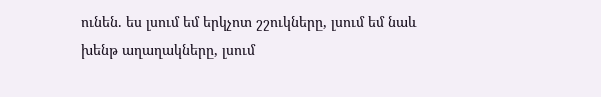ունեն. ես լսում եմ երկչոտ շշուկները, լսում եմ նաև խենթ աղաղակները, լսում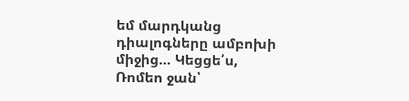եմ մարդկանց դիալոգները ամբոխի միջից... Կեցցե՛ս, Ռոմեո ջան՝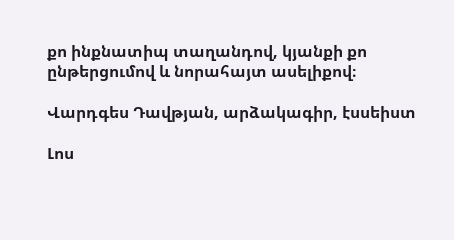քո ինքնատիպ տաղանդով, կյանքի քո ընթերցումով և նորահայտ ասելիքով։

Վարդգես Դավթյան, արձակագիր, էսսեիստ

Լոս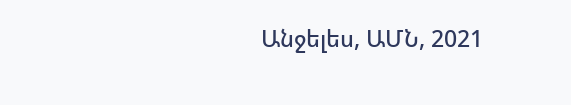Անջելես, ԱՄՆ, 2021